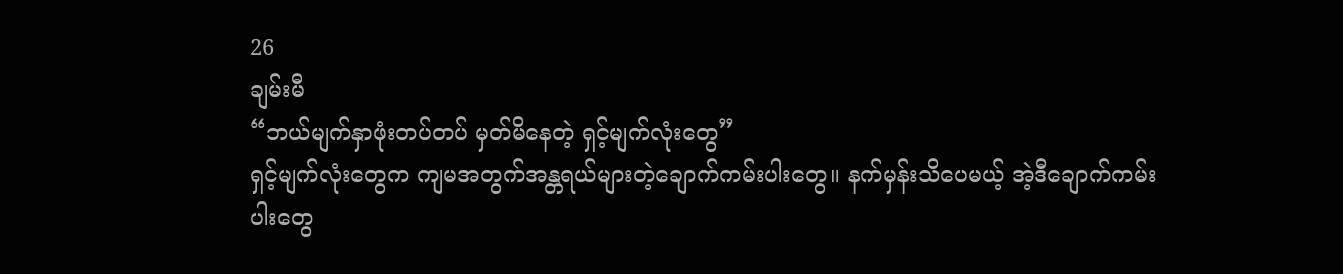26
ချမ်းမီ
“ဘယ်မျက်နှာဖုံးတပ်တပ် မှတ်မိနေတဲ့ ရှင့်မျက်လုံးတွေ”
ရှင့်မျက်လုံးတွေက ကျမအတွက်အန္တရယ်များတဲ့ချောက်ကမ်းပါးတွေ။ နက်မှန်းသိပေမယ့် အဲ့ဒီချောက်ကမ်းပါးတွေ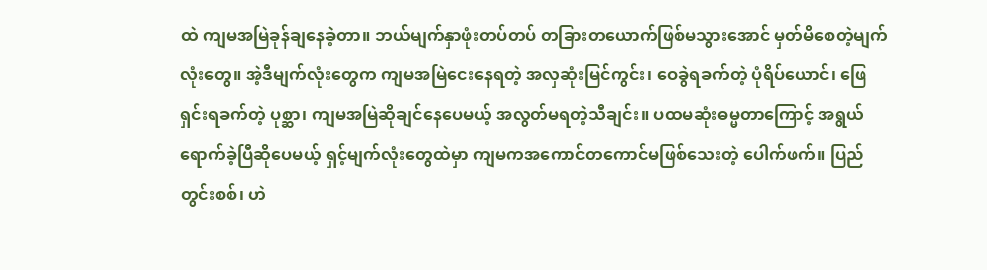ထဲ ကျမအမြဲခုန်ချနေခဲ့တာ။ ဘယ်မျက်နှာဖုံးတပ်တပ် တခြားတယောက်ဖြစ်မသွားအောင် မှတ်မိစေတဲ့မျက်လုံးတွေ။ အဲ့ဒီမျက်လုံးတွေက ကျမအမြဲငေးနေရတဲ့ အလှဆုံးမြင်ကွင်း၊ ဝေခွဲရခက်တဲ့ ပုံရိပ်ယောင်၊ ဖြေရှင်းရခက်တဲ့ ပုစ္ဆာ၊ ကျမအမြဲဆိုချင်နေပေမယ့် အလွတ်မရတဲ့သီချင်း။ ပထမဆုံးဓမ္မတာကြောင့် အရွယ်ရောက်ခဲ့ပြီဆိုပေမယ့် ရှင့်မျက်လုံးတွေထဲမှာ ကျမကအကောင်တကောင်မဖြစ်သေးတဲ့ ပေါက်ဖက်။ ပြည်တွင်းစစ်၊ ဟဲ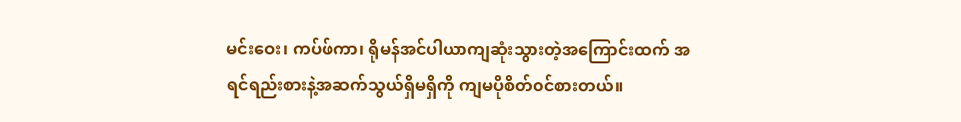မင်းဝေး၊ ကပ်ဖ်ကာ၊ ရိုမန်အင်ပါယာကျဆုံးသွားတဲ့အကြောင်းထက် အရင်ရည်းစားနဲ့အဆက်သွယ်ရှိမရှိကို ကျမပိုစိတ်၀င်စားတယ်။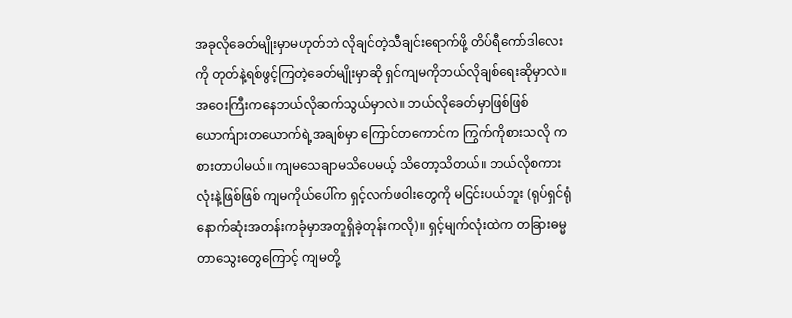အခုလိုခေတ်မျိုးမှာမဟုတ်ဘဲ လိုချင်တဲ့သီချင်းရောက်ဖို့ တိပ်ရီကော်ဒါလေးကို တုတ်နဲ့ရစ်ဖွင့်ကြတဲ့ခေတ်မျိုးမှာဆို ရှင်ကျမကိုဘယ်လိုချစ်ရေးဆိုမှာလဲ။ အဝေးကြီးကနေဘယ်လိုဆက်သွယ်မှာလဲ။ ဘယ်လိုခေတ်မှာဖြစ်ဖြစ် ယောက်ျားတယောက်ရဲ့အချစ်မှာ ကြောင်တကောင်က ကြွက်ကိုစားသလို ကစားတာပါမယ်။ ကျမသေချာမသိပေမယ့် သိတော့သိတယ်။ ဘယ်လိုစကားလုံးနဲ့ဖြစ်ဖြစ် ကျမကိုယ်ပေါ်က ရှင့်လက်ဖဝါးတွေကို မငြင်းပယ်ဘူး (ရုပ်ရှင်ရုံနောက်ဆုံးအတန်းကခုံမှာအတူရှိခဲ့တုန်းကလို)။ ရှင့်မျက်လုံးထဲက တခြားဓမ္မတာသွေးတွေကြောင့် ကျမတို့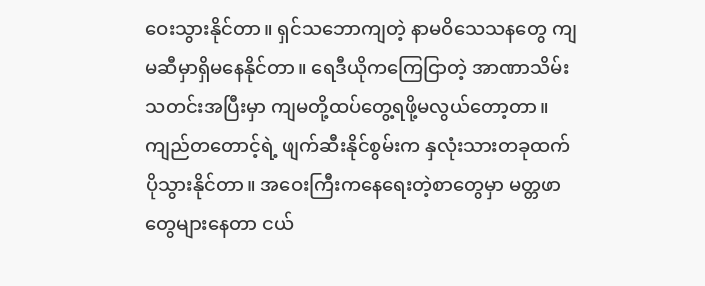ဝေးသွားနိုင်တာ။ ရှင်သဘောကျတဲ့ နာမဝိသေသနတွေ ကျမဆီမှာရှိမနေနိုင်တာ။ ရေဒီယိုကကြေငြာတဲ့ အာဏာသိမ်း သတင်းအပြီးမှာ ကျမတို့ထပ်တွေ့ရဖို့မလွယ်တော့တာ။ ကျည်တတောင့်ရဲ့ ဖျက်ဆီးနိုင်စွမ်းက နှလုံးသားတခုထက်ပိုသွားနိုင်တာ။ အဝေးကြီးကနေရေးတဲ့စာတွေမှာ မတ္တဖာတွေများနေတာ ငယ်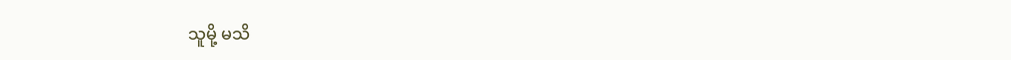သူမို့ မသိ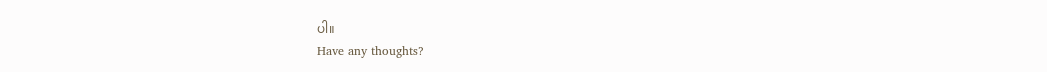ပါ။
Have any thoughts?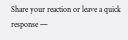Share your reaction or leave a quick response —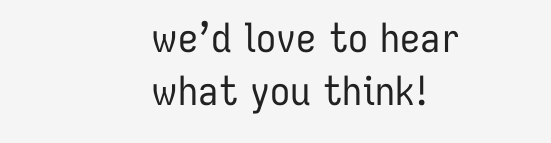we’d love to hear what you think!